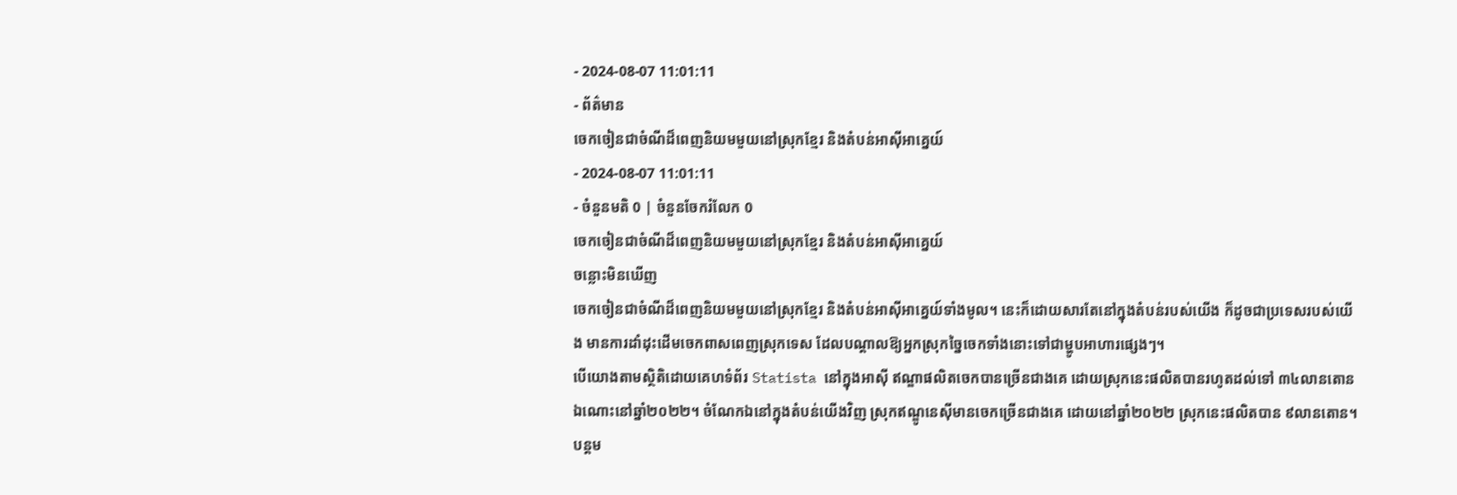- 2024-08-07 11:01:11
- ព័ត៌មាន
ចេកចៀនជាចំណីដ៏ពេញនិយមមួយនៅស្រុកខ្មែរ និងតំបន់អាស៊ីអាគ្នេយ៍
- 2024-08-07 11:01:11
- ចំនួនមតិ 0 | ចំនួនចែករំលែក 0
ចេកចៀនជាចំណីដ៏ពេញនិយមមួយនៅស្រុកខ្មែរ និងតំបន់អាស៊ីអាគ្នេយ៍
ចន្លោះមិនឃើញ
ចេកចៀនជាចំណីដ៏ពេញនិយមមួយនៅស្រុកខ្មែរ និងតំបន់អាស៊ីអាគ្នេយ៍ទាំងមូល។ នេះក៏ដោយសារតែនៅក្នុងតំបន់របស់យើង ក៏ដូចជាប្រទេសរបស់យើង មានការដាំដុះដើមចេកពាសពេញស្រុកទេស ដែលបណ្ដាលឱ្យអ្នកស្រុកច្នៃចេកទាំងនោះទៅជាម្ហូបអាហារផ្សេងៗ។
បើយោងតាមស្ថិតិដោយគេហទំព័រ Statista នៅក្នុងអាស៊ី ឥណ្ឌាផលិតចេកបានច្រើនជាងគេ ដោយស្រុកនេះផលិតបានរហូតដល់ទៅ ៣៤លានតោនឯណោះនៅឆ្នាំ២០២២។ ចំណែកឯនៅក្នុងតំបន់យើងវិញ ស្រុកឥណ្ឌូនេស៊ីមានចេកច្រើនជាងគេ ដោយនៅឆ្នាំ២០២២ ស្រុកនេះផលិតបាន ៩លានតោន។ បន្តម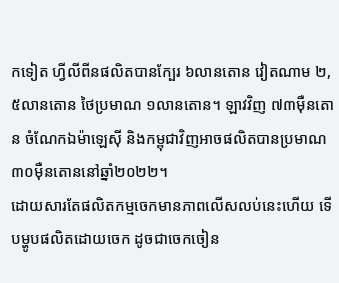កទៀត ហ្វីលីពីនផលិតបានក្បែរ ៦លានតោន វៀតណាម ២,៥លានតោន ថៃប្រមាណ ១លានតោន។ ឡាវវិញ ៧៣ម៉ឺនតោន ចំណែកឯម៉ាឡេស៊ី និងកម្ពុជាវិញអាចផលិតបានប្រមាណ ៣០ម៉ឺនតោននៅឆ្នាំ២០២២។
ដោយសារតែផលិតកម្មចេកមានភាពលើសលប់នេះហើយ ទើបម្ហូបផលិតដោយចេក ដូចជាចេកចៀន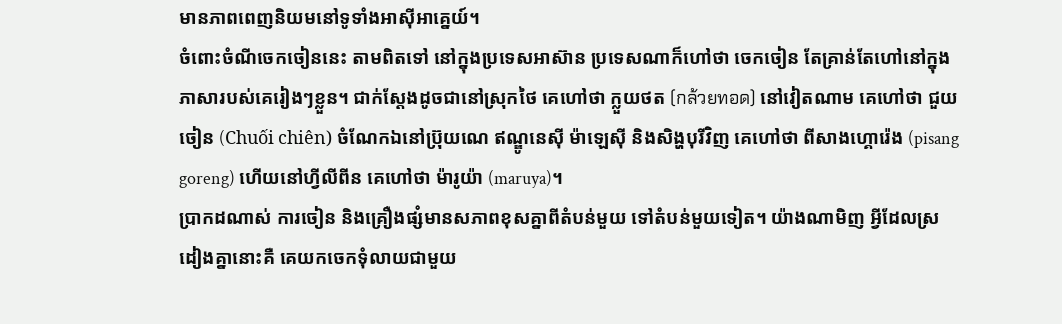មានភាពពេញនិយមនៅទូទាំងអាស៊ីអាគ្នេយ៍។
ចំពោះចំណីចេកចៀននេះ តាមពិតទៅ នៅក្នុងប្រទេសអាស៊ាន ប្រទេសណាក៏ហៅថា ចេកចៀន តែគ្រាន់តែហៅនៅក្នុងភាសារបស់គេរៀងៗខ្លួន។ ជាក់ស្ដែងដូចជានៅស្រុកថៃ គេហៅថា ក្លួយថត (กล้วยทอด) នៅវៀតណាម គេហៅថា ជួយចៀន (Chuối chiên) ចំណែកឯនៅប្រ៊ុយណេ ឥណ្ឌូនេស៊ី ម៉ាឡេស៊ី និងសិង្ហបុរីវិញ គេហៅថា ពីសាងហ្គោរ៉េង (pisang goreng) ហើយនៅហ្វីលីពីន គេហៅថា ម៉ារូយ៉ា (maruya)។
ប្រាកដណាស់ ការចៀន និងគ្រឿងផ្សំមានសភាពខុសគ្នាពីតំបន់មួយ ទៅតំបន់មួយទៀត។ យ៉ាងណាមិញ អ្វីដែលស្រដៀងគ្នានោះគឺ គេយកចេកទុំលាយជាមួយ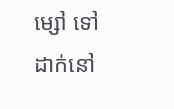ម្សៅ ទៅដាក់នៅ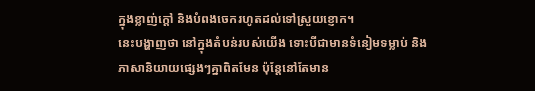ក្នុងខ្លាញ់ក្ដៅ និងបំពងចេករហូតដល់ទៅស្រួយខ្ញោក។
នេះបង្ហាញថា នៅក្នុងតំបន់របស់យើង ទោះបីជាមានទំនៀមទម្លាប់ និងភាសានិយាយផ្សេងៗគ្នាពិតមែន ប៉ុន្តែនៅតែមាន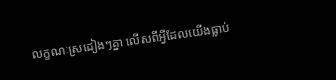លក្ខណៈស្រដៀងៗគ្នា លើសពីអ្វីដែលយើងធ្លាប់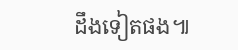ដឹងទៀតផង៕